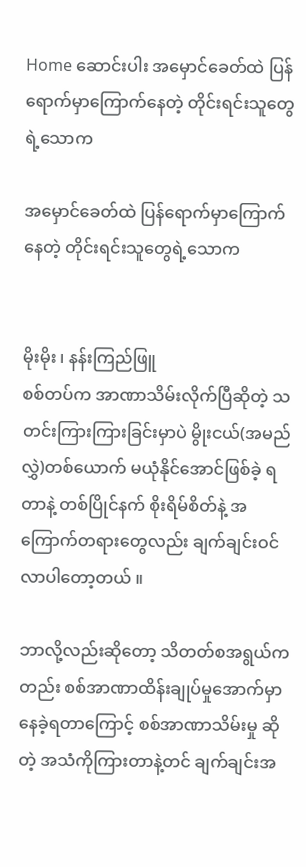Home ဆောင်းပါး အမှောင်ခေတ်ထဲ ပြန်ရောက်မှာကြောက်နေတဲ့ တိုင်းရင်းသူတွေရဲ့သောက

အမှောင်ခေတ်ထဲ ပြန်ရောက်မှာကြောက်နေတဲ့ တိုင်းရင်းသူတွေရဲ့သောက


မိုးမိုး ၊ နန်းကြည်ဖြူ
စစ်တပ်က အာဏာသိမ်းလိုက်ပြီဆိုတဲ့ သတင်းကြားကြားခြင်းမှာပဲ မွိုးငယ်(အမည်လွှဲ)တစ်ယောက် မယုံနိုင်အောင်ဖြစ်ခဲ့ ရတာနဲ့ တစ်ပြိုင်နက် စိုးရိမ်စိတ်နဲ့ အကြောက်တရားတွေလည်း ချက်ချင်းဝင်လာပါတော့တယ် ။

ဘာလို့လည်းဆိုတော့ သိတတ်စအရွယ်ကတည်း စစ်အာဏာထိန်းချုပ်မှုအောက်မှာ နေခဲ့ရတာကြောင့် စစ်အာဏာသိမ်းမှု ဆိုတဲ့ အသံကိုကြားတာနဲ့တင် ချက်ချင်းအ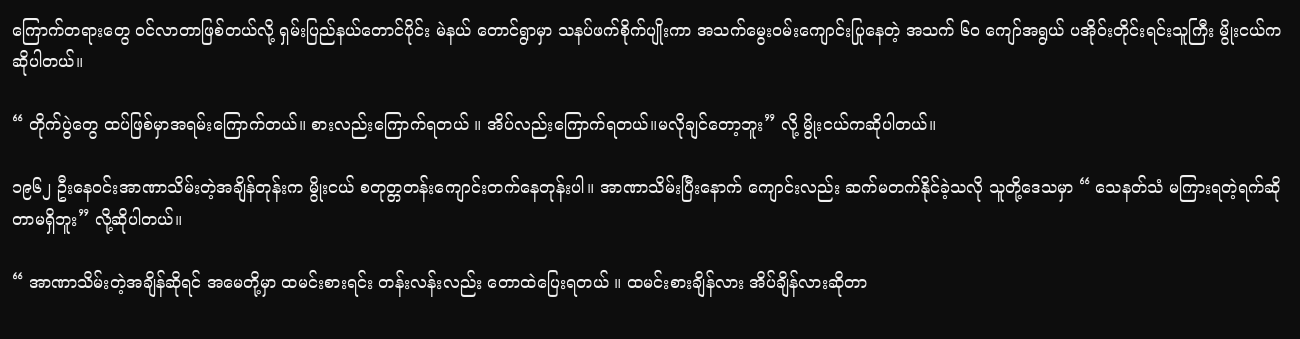ကြောက်တရားတွေ ဝင်လာတာဖြစ်တယ်လို့ ရှမ်းပြည်နယ်တောင်ပိုင်း မဲနယ် တောင်ရွာမှာ သနပ်ဖက်စိုက်ပျိုးကာ အသက်မွေးဝမ်းကျောင်းပြုနေတဲ့ အသက် ၆၀ ကျော်အရွယ် ပအိုဝ်းတိုင်းရင်းသူကြီး မွိုးငယ်က ဆိုပါတယ်။

“ တိုက်ပွဲတွေ ထပ်ဖြစ်မှာအရမ်းကြောက်တယ်။ စားလည်းကြောက်ရတယ် ။ အိပ်လည်းကြောက်ရတယ်။မလိုချင်တော့ဘူး” လို့ မွိုးငယ်ကဆိုပါတယ်။

၁၉၆၂ ဦးနေဝင်းအာဏာသိမ်းတဲ့အချိန်တုန်းက မွိုးငယ် စတုတ္တတန်းကျောင်းတက်နေတုန်းပါ။ အာဏာသိမ်းပြီးနောက် ကျောင်းလည်း ဆက်မတက်နိုင်ခဲ့သလို သူတို့ဒေသမှာ “ သေနတ်သံ မကြားရတဲ့ရက်ဆိုတာမရှိဘူး” လို့ဆိုပါတယ်။

“ အာဏာသိမ်းတဲ့အချိန်ဆိုရင် အမေတို့မှာ ထမင်းစားရင်း တန်းလန်းလည်း ‌တောထဲပြေးရတယ် ။ ထမင်းစားချိန်လား အိပ်ချိန်လားဆိုတာ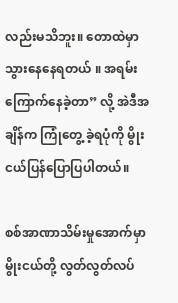လည်းမသိဘူး။ တောထဲမှာသွားနေနေရတယ် ။ အရမ်းကြောက်နေခဲ့တာ” လို့ အဲဒီအချိန်က ကြုံတွေ့ ခဲ့ရပုံကို မွိုးငယ်ပြန်ပြောပြပါတယ်။

စစ်အာဏာသိမ်းမှုအောက်မှာ မွိုးငယ်တို့ လွတ်လွတ်လပ်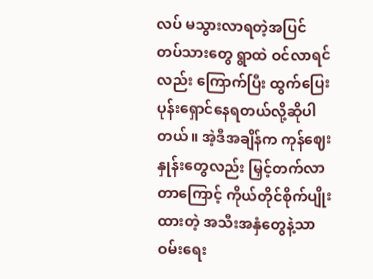လပ် မသွားလာရတဲ့အပြင် တပ်သားတွေ ရွာထဲ ဝင်လာရင်လည်း ကြောက်ပြီး ထွက်ပြေးပုန်းရှောင်နေရတယ်လို့ဆိုပါတယ်။ အဲ့ဒီအချိန်က ကုန်ဈေးနှုန်းတွေလည်း မြှင့်တက်လာတာကြောင့် ကိုယ်တိုင်စိုက်ပျိုးထားတဲ့ အသီးအနှံတွေနဲ့သာ ဝမ်းရေး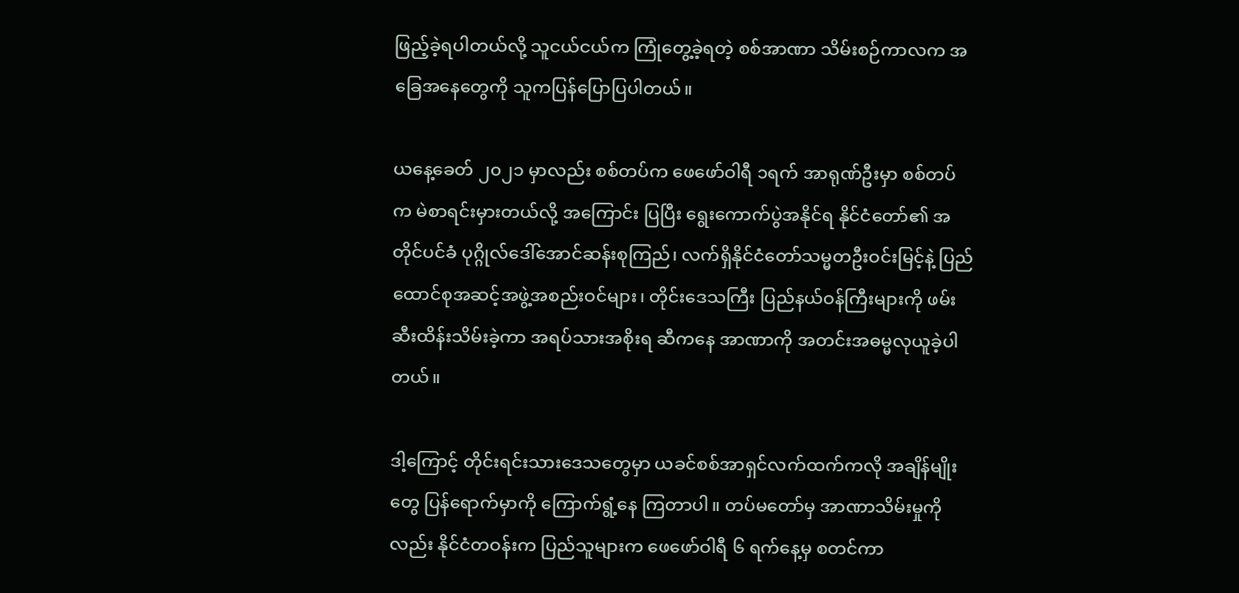ဖြည့်ခဲ့ရပါတယ်လို့ သူငယ်ငယ်က ကြုံတွေ့ခဲ့ရတဲ့ စစ်အာဏာ သိမ်းစဉ်ကာလက အခြေအနေတွေကို သူကပြန်ပြောပြပါတယ်။

ယနေ့ခေတ် ၂၀၂၁ မှာလည်း စစ်တပ်က ဖေဖော်ဝါရီ ၁ရက် အာရုဏ်ဦးမှာ စစ်တပ်က မဲစာရင်းမှားတယ်လို့ အကြောင်း ပြပြီး ရွေးကောက်ပွဲအနိုင်ရ နိုင်ငံတော်၏ အတိုင်ပင်ခံ ပုဂ္ဂိုလ်ဒေါ်အောင်ဆန်းစုကြည်၊ လက်ရှိနိုင်ငံတော်သမ္မတဦးဝင်းမြင့်နဲ့ ပြည်ထောင်စုအဆင့်အဖွဲ့အစည်းဝင်များ၊ တိုင်းဒေသကြီး ပြည်နယ်ဝန်ကြီးများကို ဖမ်းဆီးထိန်းသိမ်းခဲ့ကာ အရပ်သားအစိုးရ ဆီကနေ အာဏာကို အတင်းအဓမ္မလုယူခဲ့ပါတယ်။

ဒါ့ကြောင့် တိုင်းရင်းသားဒေသတွေမှာ ယခင်စစ်အာရှင်လက်ထက်ကလို အချိန်မျိုးတွေ ပြန်ရောက်မှာကို ကြောက်ရွံ့နေ ကြတာပါ။ တပ်မတော်မှ အာဏာသိမ်းမှုကိုလည်း နိုင်ငံတဝန်းက ပြည်သူများက ဖေဖော်ဝါရီ ၆ ရက်နေ့မှ စတင်ကာ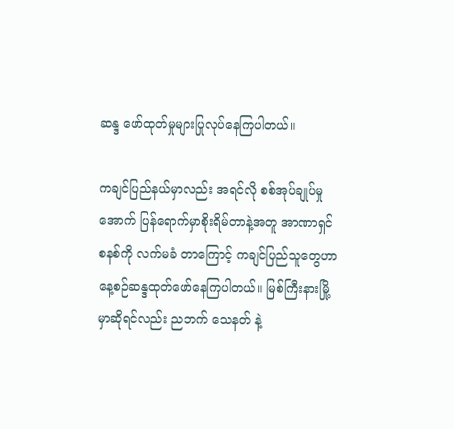ဆန္ဒ ဖော်ထုတ်မှုများပြုလုပ်နေကြပါတယ်။

ကချင်ပြည်နယ်မှာလည်း အရင်လို စစ်အုပ်ချုပ်မှုအောက် ပြန်ရောက်မှာစိုးရိမ်တာနဲ့အတူ အာဏာရှင်စနစ်ကို လက်မခံ တာကြောင့် ကချင်ပြည်သူတွေဟာ နေ့စဉ်ဆန္ဒထုတ်ဖော်နေကြပါတယ်။ မြစ်ကြီးနားမြို့မှာဆိုရင်လည်း ညဘက် သေနတ် နဲ့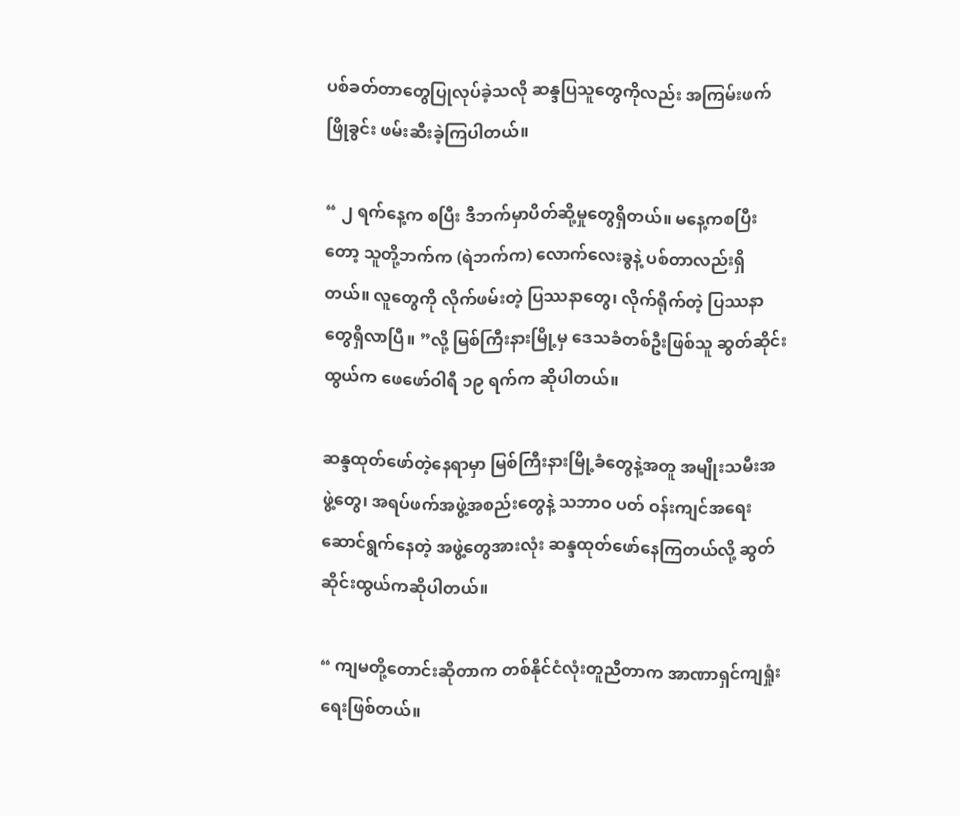ပစ်ခတ်တာတွေပြုလုပ်ခဲ့သလို ဆန္ဒပြသူတွေကိုလည်း အကြမ်းဖက်ဖြိုခွင်း ဖမ်းဆီးခဲ့ကြပါတယ်။

“ ၂ ရက်နေ့က စပြီး ဒီဘက်မှာပိတ်ဆို့မှုတွေရှိတယ်။ မနေ့ကစပြီးတော့ သူတို့ဘက်က (ရဲဘက်က) လောက်လေးခွနဲ့ ပစ်တာလည်းရှိတယ်။ လူတွေကို လိုက်ဖမ်းတဲ့ ပြဿနာတွေ၊ လိုက်ရိုက်တဲ့ ပြဿနာတွေရှိလာပြီ။ ”လို့ မြစ်ကြီးနားမြို့မှ ဒေသခံတစ်ဦးဖြစ်သူ ဆွတ်ဆိုင်းထွယ်က ဖေဖော်ဝါရီ ၁၉ ရက်က ဆိုပါတယ်။

ဆန္ဒထုတ်ဖော်တဲ့နေရာမှာ မြစ်ကြီးနားမြို့ခံတွေနဲ့အတူ အမျိုးသမီးအဖွဲ့တွေ၊ အရပ်ဖက်အဖွဲ့အစည်းတွေနဲ့ သဘာဝ ပတ် ဝန်းကျင်အရေးဆောင်ရွက်နေတဲ့ အဖွဲ့တွေအားလုံး ဆန္ဒထုတ်ဖော်နေကြတယ်လို့ ဆွတ်ဆိုင်းထွယ်ကဆိုပါတယ်။

“ ကျမတို့တောင်းဆိုတာက တစ်နိုင်ငံလုံးတူညီတာက အာဏာရှင်ကျရှုံးရေးဖြစ်တယ်။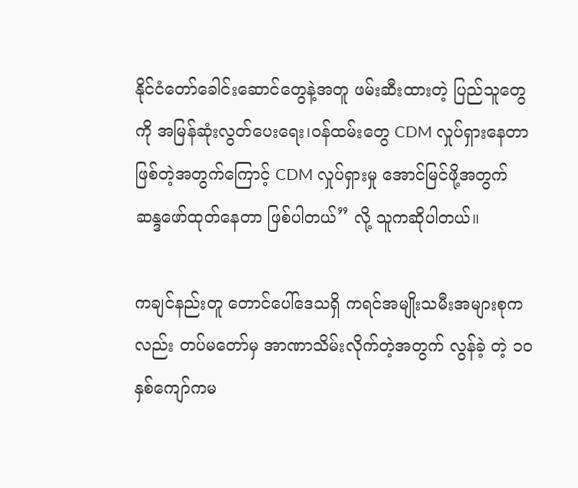နိုင်ငံတော်ခေါင်းဆောင်တွေနဲ့အတူ ဖမ်းဆီးထားတဲ့ ပြည်သူတွေကို အမြန်ဆုံးလွတ်ပေးရေး၊ဝန်ထမ်းတွေ CDM လှုပ်ရှားနေတာ ဖြစ်တဲ့အတွက်ကြောင့် CDM လှုပ်ရှားမှု အောင်မြင်ဖို့အတွက် ဆန္ဒဖော်ထုတ်နေတာ ဖြစ်ပါတယ်” လို့ သူကဆိုပါတယ်။

ကချင်နည်းတူ တောင်ပေါ်ဒေသရှိ ကရင်အမျိုးသမီးအများစုကလည်း တပ်မတော်မှ အာဏာသိမ်းလိုက်တဲ့အတွက် လွန်ခဲ့ တဲ့ ၁၀ နှစ်ကျော်ကမ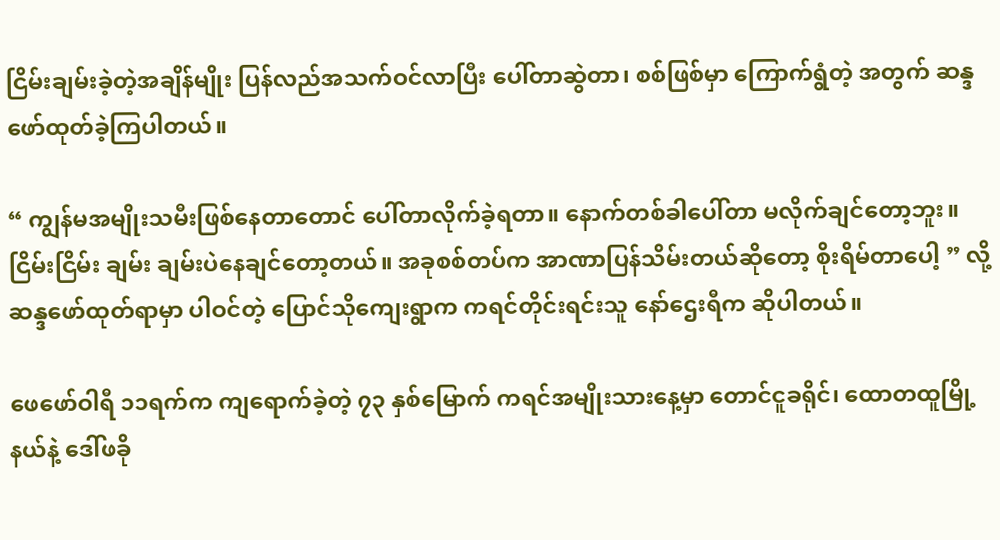ငြိမ်းချမ်းခဲ့တဲ့အချိန်မျိုး ပြန်လည်အသက်ဝင်လာပြီး ပေါ်တာဆွဲတာ၊ စစ်ဖြစ်မှာ ကြောက်ရွံတဲ့ အတွက် ဆန္ဒဖော်ထုတ်ခဲ့ကြပါတယ်။

“ ကျွန်မအမျိုးသမီးဖြစ်နေတာတောင် ပေါ်တာလိုက်ခဲ့ရတာ။ နောက်တစ်ခါပေါ်တာ မလိုက်ချင်တော့ဘူး။ ငြိမ်းငြိမ်း ချမ်း ချမ်းပဲနေချင်တော့တယ်။ အခုစစ်တပ်က အာဏာပြန်သိမ်းတယ်ဆိုတော့ စိုးရိမ်တာပေါ့ ” လို့ ဆန္ဒဖော်ထုတ်ရာမှာ ပါဝင်တဲ့ ပြောင်သိုကျေးရွာက ကရင်တိုင်းရင်းသူ နော်ဌေးရီက ဆိုပါတယ်။

ဖေဖော်ဝါရီ ၁၁ရက်က ကျရောက်ခဲ့တဲ့ ၇၃ နှစ်မြောက် ကရင်အမျိုးသားနေ့မှာ တောင်ငူခရိုင်၊ ထောတထူမြို့နယ်နဲ့ ဒေါ်ဖခို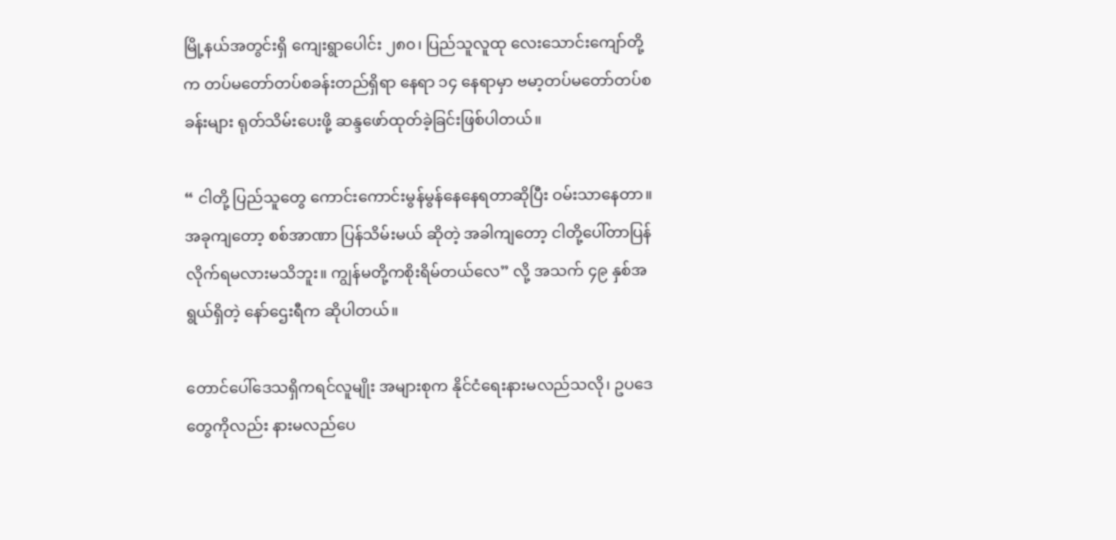မြို့နယ်အတွင်းရှိ ကျေးရွာပေါင်း ၂၈၀၊ ပြည်သူလူထု လေးသောင်းကျော်တို့က တပ်မတော်တပ်စခန်းတည်ရှိရာ နေရာ ၁၄ နေရာမှာ ဗမာ့တပ်မတော်တပ်စခန်းများ ရုတ်သိမ်းပေးဖို့ ဆန္ဒဖော်ထုတ်ခဲ့ခြင်းဖြစ်ပါတယ်။

“ ငါတို့ ပြည်သူတွေ ကောင်းကောင်းမွန်မွန်နေနေရတာဆိုပြီး ဝမ်းသာနေတာ။ အခုကျတော့ စစ်အာဏာ ပြန်သိမ်းမယ် ဆိုတဲ့ အခါကျတော့ ငါတို့ပေါ်တာပြန်လိုက်ရမလားမသိဘူး။ ကျွန်မတို့ကစိုးရိမ်တယ်လေ” လို့ အသက် ၄၉ နှစ်အရွယ်ရှိတဲ့ နော်ဌေးရီက ဆိုပါတယ်။

တောင်ပေါ်ဒေသရှိကရင်လူမျိုး အများစုက နိုင်ငံရေးနားမလည်သလို၊ ဥပဒေတွေကိုလည်း နားမလည်ပေ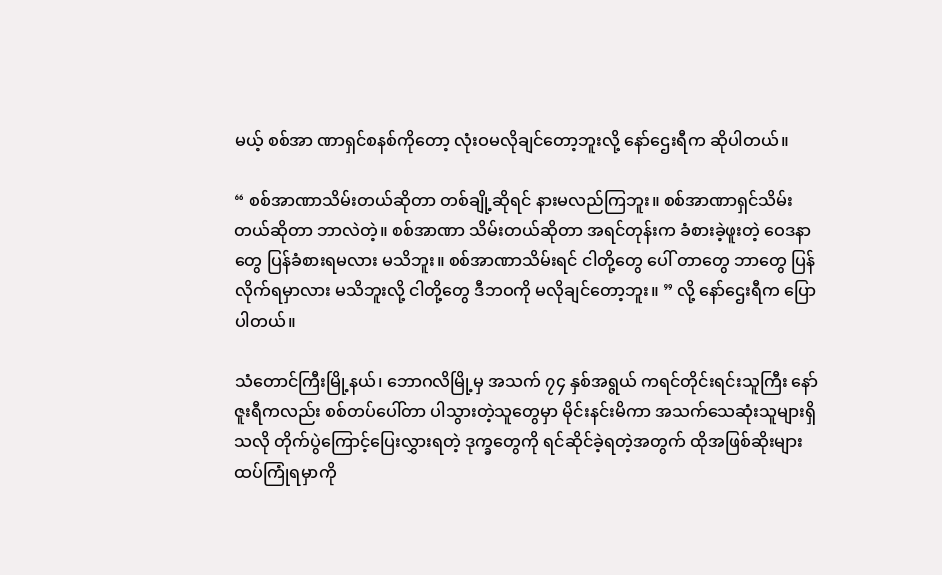မယ့် စစ်အာ ဏာရှင်စနစ်ကိုတော့ လုံးဝမလိုချင်တော့ဘူးလို့ နော်ဌေးရီက ဆိုပါတယ်။

“ စစ်အာဏာသိမ်းတယ်ဆိုတာ တစ်ချို့ဆိုရင် နားမလည်ကြဘူး။ စစ်အာဏာရှင်သိမ်းတယ်ဆိုတာ ဘာလဲတဲ့။ စစ်အာဏာ သိမ်းတယ်ဆိုတာ အရင်တုန်းက ခံစားခဲ့ဖူးတဲ့ ဝေဒနာတွေ ပြန်ခံစားရမလား မသိဘူး။ စစ်အာဏာသိမ်းရင် ငါတို့တွေ ပေါ် တာတွေ ဘာတွေ ပြန်လိုက်ရမှာလား မသိဘူးလို့ ငါတို့တွေ ဒီဘဝကို မလိုချင်တော့ဘူး။ ” လို့ နော်ဌေးရီက ပြောပါတယ်။

သံတောင်ကြီးမြို့နယ်၊ ဘောဂလိမြို့မှ အသက် ၇၄ နှစ်အရွယ် ကရင်တိုင်းရင်းသူကြီး နော်ဇူးရီကလည်း စစ်တပ်ပေါ်တာ ပါသွားတဲ့သူတွေမှာ မိုင်းနင်းမိကာ အသက်သေဆုံးသူများရှိသလို တိုက်ပွဲကြောင့်ပြေးလွှားရတဲ့ ဒုက္ခတွေကို ရင်ဆိုင်ခဲ့ရတဲ့အတွက် ထိုအဖြစ်ဆိုးများ ထပ်ကြုံရမှာကို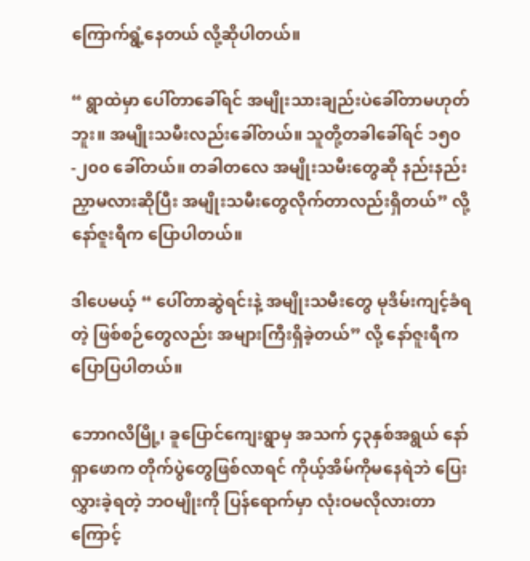ကြောက်ရွံ့နေတယ် လို့ဆိုပါတယ်။

“ ရွာထဲမှာ ပေါ်တာခေါ်ရင် အမျိုးသားချည်းပဲခေါ်တာမဟုတ်ဘူး။ အမျိုးသမီးလည်းခေါ်တယ်။ သူတို့တခါခေါ်ရင် ၁၅၀ -၂၀၀ ခေါ်တယ်။ တခါတလေ အမျိုးသမီးတွေဆို နည်းနည်းညှာမလားဆိုပြီး အမျိုးသမီးတွေလိုက်တာလည်းရှိတယ်” လို့ နော်ဇူးရီက ပြောပါတယ်။

ဒါပေမယ့် “ ပေါ်တာဆွဲရင်းနဲ့ အမျိုးသမီးတွေ မုဒိမ်းကျင့်ခံရတဲ့ ဖြစ်စဉ်တွေလည်း အများကြီးရှိခဲ့တယ်” လို့ နော်ဇူးရီက ပြောပြပါတယ်။

ဘောဂလိမြို့၊ ခူပြောင်ကျေးရွာမှ အသက် ၄၃နှစ်အရွယ် နော်ရှာဖောက တိုက်ပွဲတွေဖြစ်လာရင် ကိုယ့်အိမ်ကိုမနေရဲဘဲ ပြေးလွှားခဲ့ရတဲ့ ဘဝမျိုးကို ပြန်ရောက်မှာ လုံးဝမလိုလားတာကြောင့်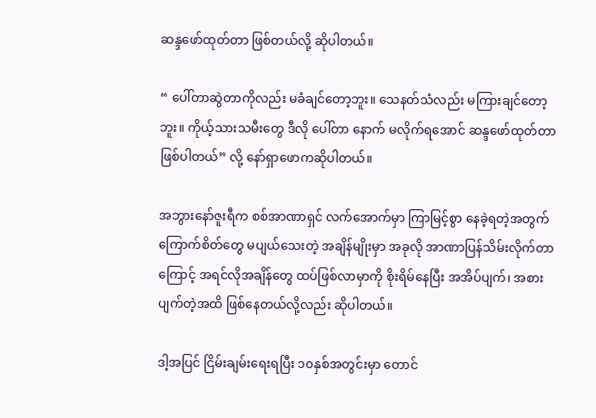ဆန္ဒဖော်ထုတ်တာ ဖြစ်တယ်လို့ ဆိုပါတယ်။

“ ပေါ်တာဆွဲတာကိုလည်း မခံချင်တော့ဘူး။ သေနတ်သံလည်း မကြားချင်တော့ဘူး။ ကိုယ့်သားသမီးတွေ ဒီလို ပေါ်တာ နောက် မလိုက်ရအောင် ဆန္ဒဖော်ထုတ်တာဖြစ်ပါတယ်” လို့ နော်ရှာဖောကဆိုပါတယ်။

အဘွားနော်ဇူးရီက စစ်အာဏာရှင် လက်အောက်မှာ ကြာမြင့်စွာ နေခဲ့ရတဲ့အတွက် ကြောက်စိတ်တွေ မပျယ်သေးတဲ့ အချိန်မျိုးမှာ အခုလို အာဏာပြန်သိမ်းလိုက်တာကြောင့် အရင်လိုအချိန်တွေ ထပ်ဖြစ်လာမှာကို စိုးရိမ်နေပြီး အအိပ်ပျက်၊ အစားပျက်တဲ့အထိ ဖြစ်နေတယ်လို့လည်း ဆိုပါတယ်။

ဒါ့အပြင် ငြိမ်းချမ်းရေးရပြီး ၁၀နှစ်အတွင်းမှာ တောင်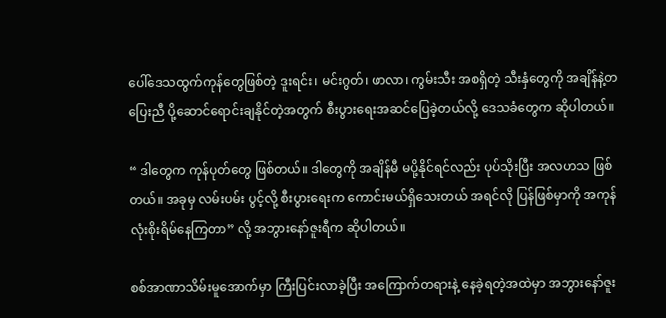ပေါ်ဒေသထွက်ကုန်တွေဖြစ်တဲ့ ဒူးရင်း၊ မင်းဂွတ်၊ ဖာလာ၊ ကွမ်းသီး အစရှိတဲ့ သီးနှံတွေကို အချိန်နဲ့တပြေးညီ ပို့ဆောင်ရောင်းချနိုင်တဲ့အတွက် စီးပွားရေးအဆင်ပြေခဲ့တယ်လို့ ဒေသခံတွေက ဆိုပါတယ်။

“ ဒါတွေက ကုန်ပုတ်တွေ ဖြစ်တယ်။ ဒါတွေကို အချိန်မီ မပို့နိုင်ရင်လည်း ပုပ်သိုးပြီး အလဟသ ဖြစ်တယ်။ အခုမှ လမ်းပမ်း ပွင့်လို့ စီးပွားရေးက ကောင်းမယ်ရှိသေးတယ် အရင်လို ပြန်ဖြစ်မှာကို အကုန်လုံးစိုးရိမ်နေကြတာ” လို့ အဘွားနော်ဇူးရီက ဆိုပါတယ်။

စစ်အာဏာသိမ်းမူအောက်မှာ ကြီးပြင်းလာခဲ့ပြီး အကြောက်တရားနဲ့ နေခဲ့ရတဲ့အထဲမှာ အဘွားနော်ဇူး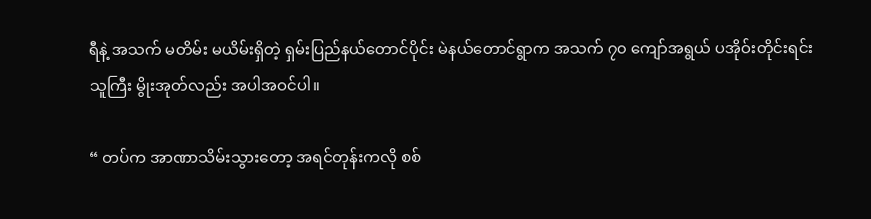ရီနဲ့ အသက် မတိမ်း မယိမ်းရှိတဲ့ ရှမ်းပြည်နယ်တောင်ပိုင်း မဲနယ်တောင်ရွာက အသက် ၇၀ ကျော်အရွယ် ပအိုဝ်းတိုင်းရင်းသူကြီး မွိုးအုတ်လည်း အပါအဝင်ပါ။

“ တပ်က အာဏာသိမ်းသွားတော့ အရင်တုန်းကလို စစ်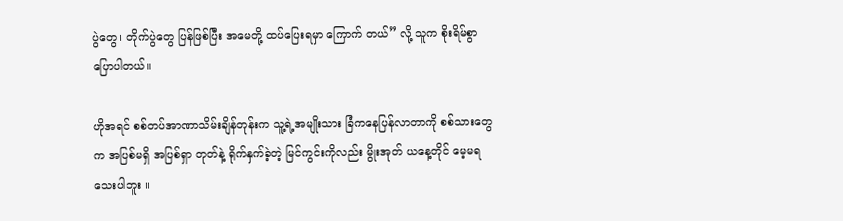ပွဲတွေ၊ တိုက်ပွဲတွေ ပြန်ဖြစ်ပြီး အမေတို့ ထပ်ပြေးရမှာ ကြောက် တယ်” လို့ သူက စိုးရိမ်စွာပြောပါတယ်။

ဟိုအရင် စစ်တပ်အာဏာသိမ်းချိန်တုန်းက သူ့ရဲ့အမျိုးသား ခြံကနေပြန်လာတာကို စစ်သားတွေက အပြစ်မရှိ အပြစ်ရှာ တုတ်နဲ့ ရိုက်နှက်ခဲ့တဲ့ မြင်ကွင်းကိုလည်း မွိုးအုတ် ယနေ့တိုင် မေ့မရသေးပါဘူး ။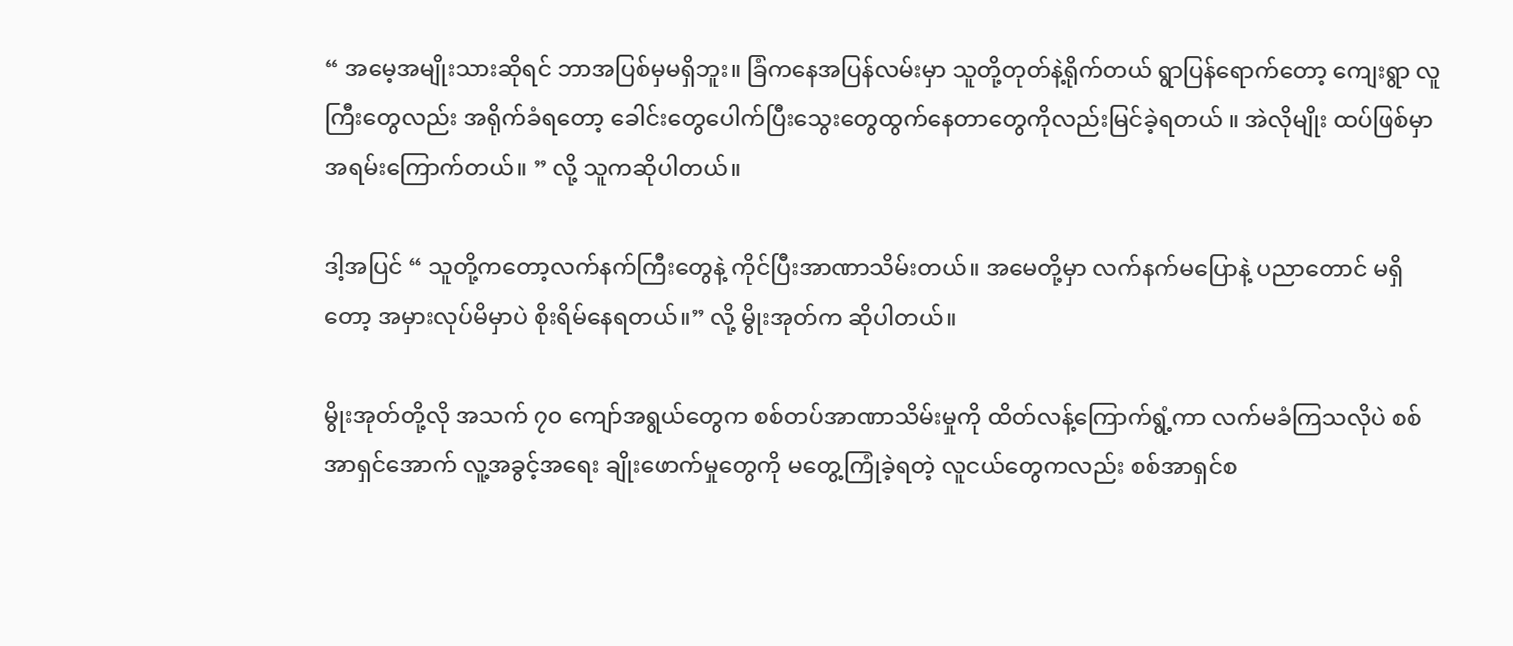“ အမေ့အမျိုးသားဆိုရင် ဘာအပြစ်မှမရှိဘူး။ ခြံကနေအပြန်လမ်းမှာ သူတို့တုတ်နဲ့ရိုက်တယ် ရွာပြန်ရောက်တော့ ကျေးရွာ လူကြီးတွေလည်း အရိုက်ခံရတော့ ခေါင်းတွေပေါက်ပြီးသွေးတွေထွက်နေတာတွေကိုလည်းမြင်ခဲ့ရတယ် ။ အဲလိုမျိုး ထပ်ဖြစ်မှာ အရမ်းကြောက်တယ်။ ” လို့ သူကဆိုပါတယ်။

ဒါ့အပြင် “ သူတို့ကတော့လက်နက်ကြီးတွေနဲ့ ကိုင်ပြီးအာဏာသိမ်းတယ်။ အမေတို့မှာ လက်နက်မပြောနဲ့ ပညာတောင် မရှိ တော့ အမှားလုပ်မိမှာပဲ စိုးရိမ်နေရတယ်။” လို့ မွိုးအုတ်က ဆိုပါတယ်။

မွိုးအုတ်တို့လို အသက် ၇၀ ကျော်အရွယ်တွေက စစ်တပ်အာဏာသိမ်းမှုကို ထိတ်လန့်ကြောက်ရွံ့ကာ လက်မခံကြသလိုပဲ စစ်အာရှင်အောက် လူ့အခွင့်အရေး ချိုးဖောက်မှုတွေကို မတွေ့ကြုံခဲ့ရတဲ့ လူငယ်တွေကလည်း စစ်အာရှင်စ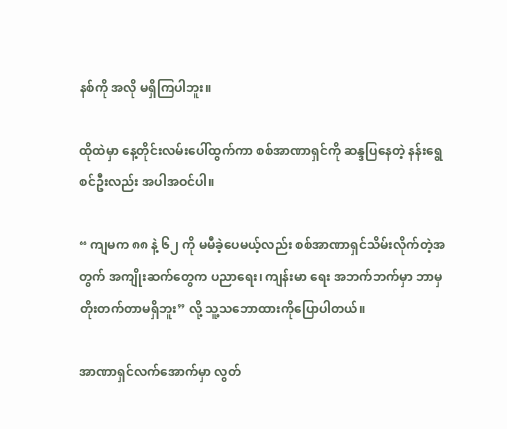နစ်ကို အလို မရှိကြပါဘူး။

ထိုထဲမှာ နေ့တိုင်းလမ်းပေါ်ထွက်ကာ စစ်အာဏာရှင်ကို ဆန္ဒပြနေတဲ့ နန်းရွေစင်ဦးလည်း အပါအဝင်ပါ။

“ ကျမက ၈၈ နဲ့ ၆၂ ကို မမီခဲ့ပေမယ့်လည်း စစ်အာဏာရှင်သိမ်းလိုက်တဲ့အတွက် အကျိုးဆက်တွေက ပညာရေး၊ ကျန်းမာ ရေး အဘက်ဘက်မှာ ဘာမှတိုးတက်တာမရှိဘူး” လို့ သူ့သဘောထားကိုပြောပါတယ်။

အာဏာရှင်လက်အောက်မှာ လွတ်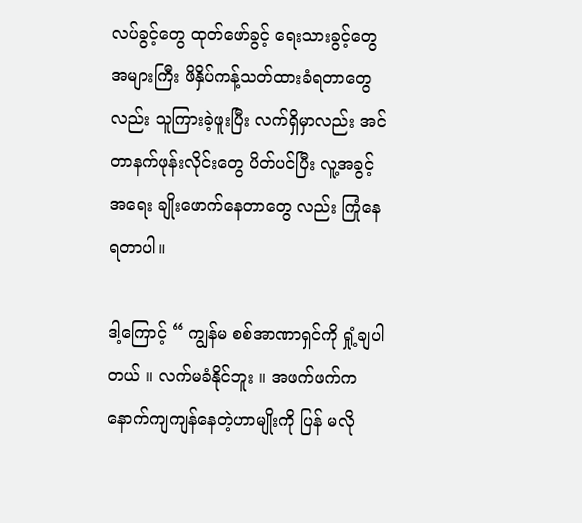လပ်ခွင့်တွေ ထုတ်ဖော်ခွင့် ရေးသားခွင့်တွေ အများကြီး ဖိနှိပ်ကန့်သတ်ထားခံရတာတွေ လည်း သူကြားခဲ့ဖူးပြီး လက်ရှိမှာလည်း အင်တာနက်ဖုန်းလိုင်းတွေ ပိတ်ပင်ပြီး လူ့အခွင့်အရေး ချိုးဖောက်နေတာတွေ လည်း ကြုံနေရတာပါ။

ဒါ့ကြောင့် “ ကျွန်မ စစ်အာဏာရှင်ကို ရှုံ့ချပါတယ် ။ လက်မခံနိုင်ဘူး ။ အဖက်ဖက်က နောက်ကျကျန်နေတဲ့ဟာမျိုးကို ပြန် မလို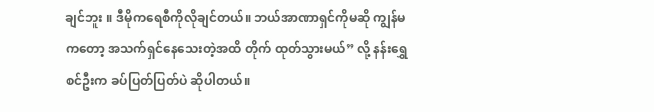ချင်ဘူး ။ ဒီမိုကရေစီကိုလိုချင်တယ်။ ဘယ်အာဏာရှင်ကိုမဆို ကျွန်မကတော့ အသက်ရှင်နေသေးတဲ့အထိ တိုက် ထုတ်သွားမယ်” လို့ နန်းရွှေစင်ဦးက ခပ်ပြတ်ပြတ်ပဲ ဆိုပါတယ်။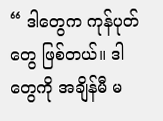“ ဒါတွေက ကုန်ပုတ်တွေ ဖြစ်တယ်။ ဒါတွေကို အချိန်မီ မ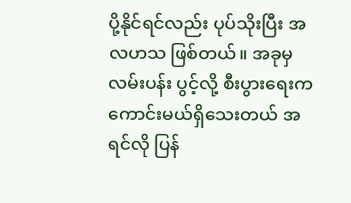ပို့နိုင်ရင်လည်း ပုပ်သိုးပြီး အလဟသ ဖြစ်တယ်။ အခုမှ လမ်းပန်း ပွင့်လို့ စီးပွားရေးက ကောင်းမယ်ရှိသေးတယ် အရင်လို ပြန်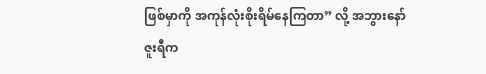ဖြစ်မှာကို အကုန်လုံးစိုးရိမ်နေကြတာ” လို့ အဘွားနော်ဇူးရီက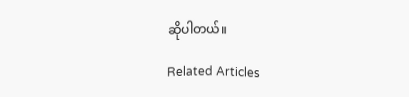ဆိုပါတယ်။

Related Articles